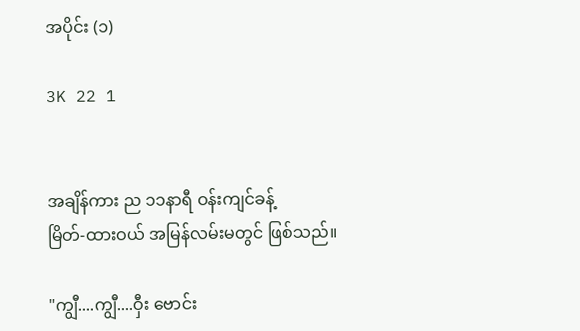အပိုင်း (၁)

3K 22 1


အချိန်ကား ည ၁၁နာရီ ဝန်းကျင်ခန့်
မြိတ်-ထားဝယ် အမြန်လမ်းမတွင် ဖြစ်သည်။

"ကျွီ....ကျွီ....ဝှီး ဗောင်း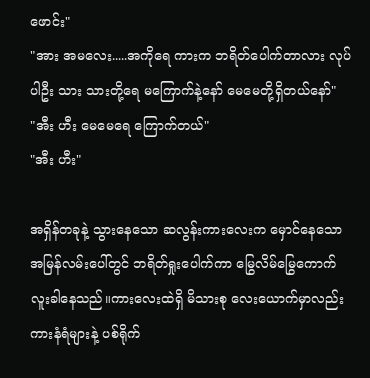ဖောင်း"
"အား အမလေး.....အကိုရေ ကားက ဘရိတ်ပေါက်တာလား လုပ်ပါဦး သား သားတို့ရေ မကြောက်နဲ့နော် မေမေတို့ရှိတယ်နော်"
"အီး ဟီး မေမေရေ ကြောက်တယ်"
"အီး ဟီး"

အရှိန်တခုနဲ့ သွားနေသော ဆလွန်းကားလေးက မှောင်နေသော အမြန်လမ်းပေါ်တွင် ဘရိတ်ရှုးပေါက်ကာ မြွေလိမ်မြွေကောက် လူးခါနေသည်။ကားလေးထဲရှိ မိသားစု လေးယောက်မှာလည်း ကားနံရံများနဲ့ ပစ်ရိုက်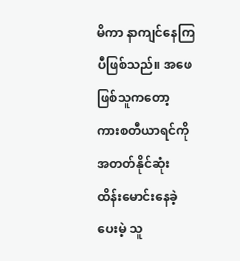မိကာ နာကျင်နေကြပီဖြစ်သည်။ အဖေဖြစ်သူကတော့ ကားစတီယာရင်ကို အတတ်နိုင်ဆုံး ထိန်းမောင်းနေခဲ့ပေးမဲ့ သူ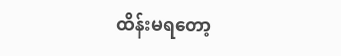ထိန်းမရတော့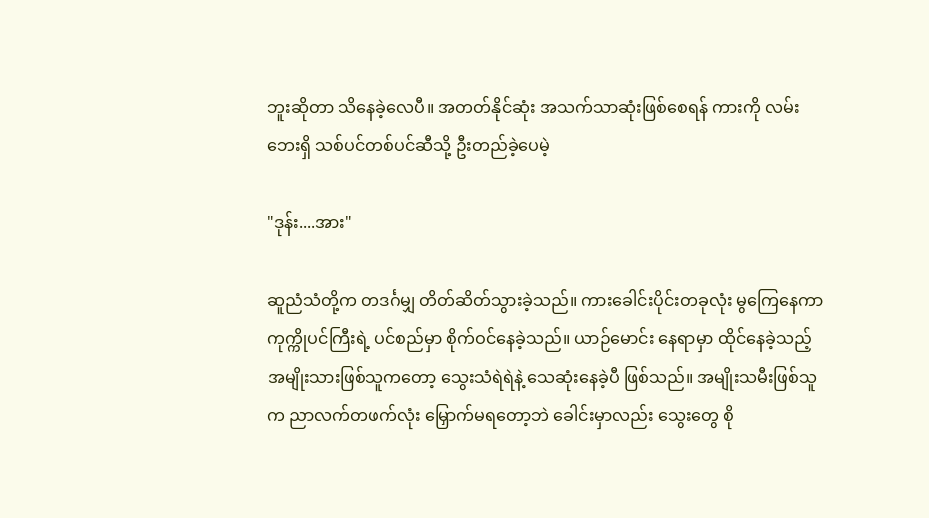ဘူးဆိုတာ သိနေခဲ့လေပီ။ အတတ်နိုင်ဆုံး အသက်သာဆုံးဖြစ်စေရန် ကားကို လမ်းဘေးရှိ သစ်ပင်တစ်ပင်ဆီသို့ ဦးတည်ခဲ့ပေမဲ့

"ဒုန်း....အား"

ဆူညံသံတို့က တဒင်္ဂမျှ တိတ်ဆိတ်သွားခဲ့သည်။ ကားခေါင်းပိုင်းတခုလုံး မွကြေနေကာ ကုက္ကိုပင်ကြီးရဲ့ ပင်စည်မှာ စိုက်ဝင်နေခဲ့သည်။ ယာဉ်မောင်း နေရာမှာ ထိုင်နေခဲ့သည့် အမျိုးသားဖြစ်သူကတော့ သွေးသံရဲရဲနဲ့ သေဆုံးနေခဲ့ပီ ဖြစ်သည်။ အမျိုးသမီးဖြစ်သူက ညာလက်တဖက်လုံး မြှောက်မရတော့ဘဲ ခေါင်းမှာလည်း သွေးတွေ စို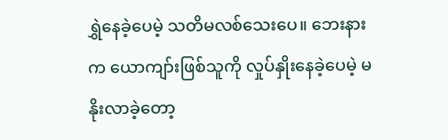ရွှဲနေခဲ့ပေမဲ့ သတိမလစ်သေးပေ။ ဘေးနားက ယောကျာ်းဖြစ်သူကို လှုပ်နှိုးနေခဲ့ပေမဲ့ မနိုးလာခဲ့တော့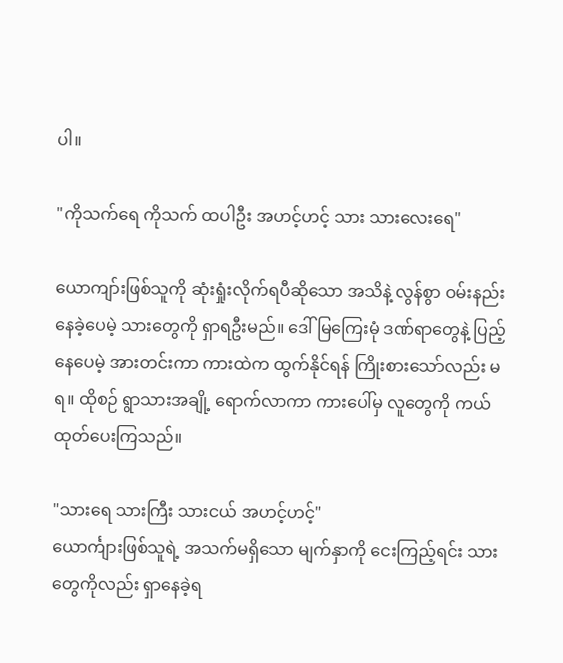ပါ။

"ကိုသက်ရေ ကိုသက် ထပါဦး အဟင့်ဟင့် သား သားလေးရေ"

ယောကျာ်းဖြစ်သူကို ဆုံးရှုံးလိုက်ရပီဆိုသော အသိနဲ့ လွန်စွာ ဝမ်းနည်းနေခဲ့ပေမဲ့ သားတွေကို ရှာရဦးမည်။ ဒေါ်မြကြေးမုံ ဒဏ်ရာတွေနဲ့ ပြည့်နေပေမဲ့ အားတင်းကာ ကားထဲက ထွက်နိုင်ရန် ကြိုးစားသော်လည်း မရ။ ထိုစဉ် ရွာသားအချို့ ရောက်လာကာ ကားပေါ်မှ လူတွေကို ကယ်ထုတ်ပေးကြသည်။

"သားရေ သားကြီး သားငယ် အဟင့်ဟင့်"
ယောင်္ကျားဖြစ်သူရဲ့ အသက်မရှိသော မျက်နှာကို ငေးကြည့်ရင်း သားတွေကိုလည်း ရှာနေခဲ့ရ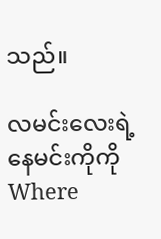သည်။

လမင်း‌လေးရဲ့ နေမင်းကိုကိုWhere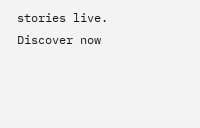stories live. Discover now